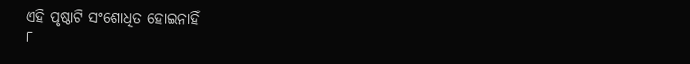ଏହି ପୃଷ୍ଠାଟି ସଂଶୋଧିତ ହୋଇନାହିଁ
୮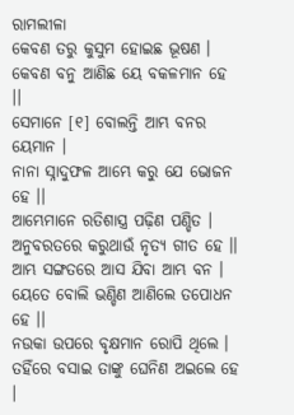ରାମଲୀଳା
କେବଣ ତରୁ କୁସୁମ ହୋଇଛ ଭୂଷଣ ।
କେବଣ ବନୁ ଆଣିଛ ୟେ ବକଳମାନ ହେ ।।
ସେମାନେ [୧] ବୋଲନ୍ତି ଆମ୍ଭ ବନର ୟେମାନ ।
ନାନା ସ୍ନାଦୁଫଳ ଆମ୍ଭେ କରୁ ଯେ ଭୋଜନ ହେ ।।
ଆମ୍ଭେମାନେ ରତିଶାସ୍ତ୍ର ପଢ଼ିଣ ପଣ୍ଡିତ ।
ଅନୁବରତରେ କରୁଥାଉଁ ନୃତ୍ୟ ଗୀତ ହେ ।।
ଆମ୍ଭ ସଙ୍ଗତରେ ଆସ ଯିବା ଆମ୍ଭ ବନ ।
ୟେତେ ବୋଲି ଭଣ୍ଡିଣ ଆଣିଲେ ତପୋଧନ ହେ ।।
ନଉକା ଉପରେ ବୃକ୍ଷମାନ ରୋପି ଥିଲେ ।
ତହିଁରେ ବସାଇ ତାଙ୍କୁ ଘେନିଣ ଅଇଲେ ହେ ।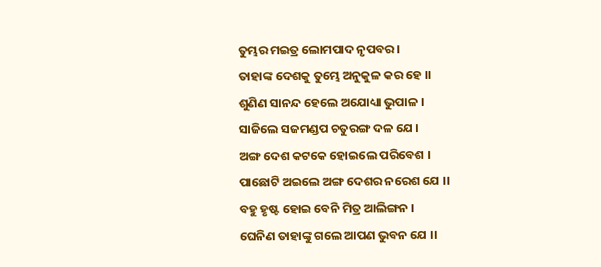ତୁମ୍ଭର ମଇତ୍ର ଲୋମପାଦ ନୃପବର ।
ତାହାଙ୍କ ଦେଶକୁ ତୁମ୍ଭେ ଅନୁକୁଳ କର ହେ ।।
ଶୁଣିଣ ସାନନ୍ଦ ହେଲେ ଅଯୋଧ୍ୟା ଭୁପାଳ ।
ସାଜିଲେ ସଜମଣ୍ଡପ ଚତୁରଙ୍ଗ ଦଳ ଯେ ।
ଅଙ୍ଗ ଦେଶ କଟକେ ହୋଇଲେ ପରିବେଶ ।
ପାଛୋଟି ଅଇଲେ ଅଙ୍ଗ ଦେଶର ନରେଶ ଯେ ।।
ବହୁ ହୃଷ୍ଟ ହୋଇ ବେନି ମିତ୍ର ଆଲିଙ୍ଗନ ।
ଘେନିଣ ତାହାଙ୍କୁ ଗଲେ ଆପଣ ଭୁବନ ଯେ ।।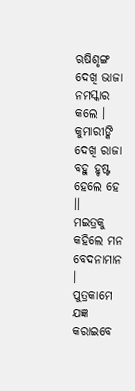ଋଷିଶୃଙ୍ଗ ଦେଖି ଭାଜା ନମସ୍କାର କଲେ ।
କୁମାରୀଙ୍କି ଦେଖି ରାଜା ବହୁ ହୃଷ୍ଟ ହେଲେ ହେ ।।
ମଇତ୍ରକୁ କହିଲେ ମନ ବେଦନାମାନ ।
ପୁତ୍ରକାମେ ଯଜ୍ଞ କରାଇବେ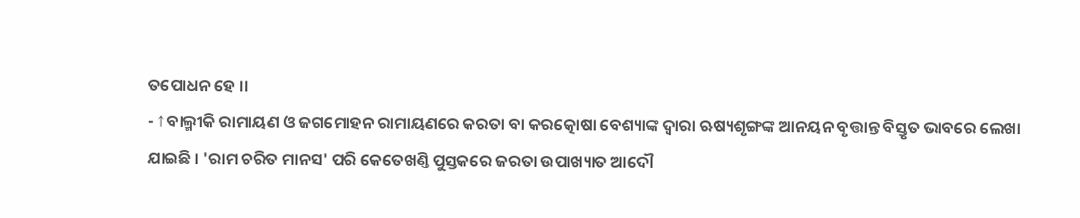ତପୋଧନ ହେ ।।
- ↑ ବାଲ୍ମୀକି ରାମାୟଣ ଓ ଜଗମୋହନ ରାମାୟଣରେ କରତା ବା କରତ୍କୋଷା ବେଶ୍ୟାଙ୍କ ଦ୍ୱାରା ଋଷ୍ୟଶୃଙ୍ଗଙ୍କ ଆନୟନ ବୃତ୍ତାନ୍ତ ବିସ୍ତୃତ ଭାବରେ ଲେଖା ଯାଇଛି । 'ରାମ ଚରିତ ମାନସ' ପରି କେତେଖଣ୍ତି ପୁସ୍ତକରେ ଜରତା ଉପାଖ୍ୟାତ ଆଦୌ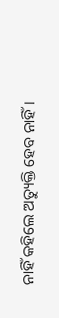ନାହିଁ କହିଲେ ଅତ୍ୟୁକ୍ତି ହେବ ନାହିଁ ।